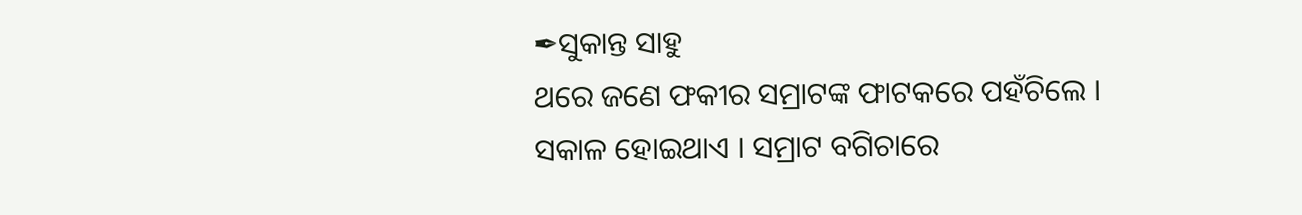✒ସୁକାନ୍ତ ସାହୁ
ଥରେ ଜଣେ ଫକୀର ସମ୍ରାଟଙ୍କ ଫାଟକରେ ପହଁଚିଲେ । ସକାଳ ହୋଇଥାଏ । ସମ୍ରାଟ ବଗିଚାରେ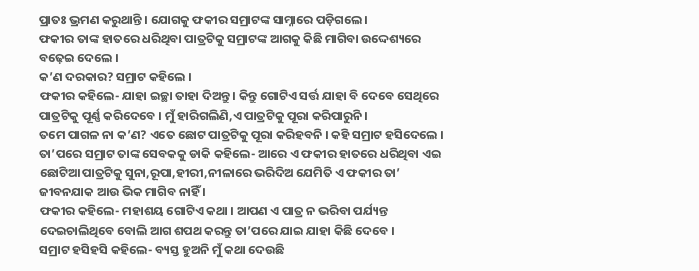ପ୍ରାତଃ ଭ୍ରମଣ କରୁଥାନ୍ତି । ଯୋଗକୁ ଫକୀର ସମ୍ରାଟଙ୍କ ସାମ୍ନାରେ ପଡ଼ିଗଲେ ।
ଫକୀର ତାଙ୍କ ହାତରେ ଧରିଥିବା ପାତ୍ରଟିକୁ ସମ୍ରାଟଙ୍କ ଆଗକୁ କିଛି ମାଗିବା ଉଦ୍ଦେଶ୍ୟରେ ବଢ଼େଇ ଦେଲେ ।
କ’ଣ ଦରକାର? ସମ୍ରାଟ କହିଲେ ।
ଫକୀର କହିଲେ- ଯାହା ଇଚ୍ଛା ତାହା ଦିଅନ୍ତୁ । କିନ୍ତୁ ଗୋଟିଏ ସର୍ତ୍ତ ଯାହା ବି ଦେବେ ସେଥିରେ ପାତ୍ରଟିକୁ ପୂର୍ଣ୍ଣ କରିଦେବେ । ମୁଁ ହାରିଗଲିଣି,ଏ ପାତ୍ରଟିକୁ ପୂରା କରିପାରୁନି ।
ତମେ ପାଗଳ ନା କ’ଣ? ଏତେ ଛୋଟ ପାତ୍ରଟିକୁ ପୂରା କରିହବନି । କହି ସମ୍ରାଟ ହସିଦେଲେ ।
ତା’ପରେ ସମ୍ରାଟ ତାଙ୍କ ସେବକକୁ ଡାକି କହିଲେ- ଆରେ ଏ ଫକୀର ହାତରେ ଧରିଥିବା ଏଇ ଛୋଟିଆ ପାତ୍ରଟିକୁ ସୁନା,ରୂପା,ହୀରୀ,ନୀଳାରେ ଭରିଦିଅ ଯେମିତି ଏ ଫକୀର ତା’ ଜୀବନଯାକ ଆଉ ଭିକ ମାଗିବ ନାହିଁ ।
ଫକୀର କହିଲେ- ମହାଶୟ ଗୋଟିଏ କଥା । ଆପଣ ଏ ପାତ୍ର ନ ଭରିବା ପର୍ଯ୍ୟନ୍ତ ଦେଇଚାଲିଥିବେ ବୋଲି ଆଗ ଶପଥ କରନ୍ତୁ ତା’ପରେ ଯାଇ ଯାହା କିଛି ଦେବେ ।
ସମ୍ରାଟ ହସିହସି କହିଲେ- ବ୍ୟସ୍ତ ହୁଅନି ମୁଁ କଥା ଦେଉଛି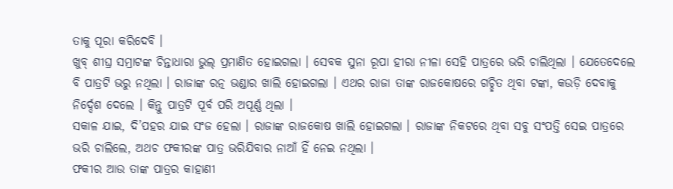ତାକୁ ପୂରା କରିଦେବି ।
ଖୁବ୍ ଶୀଘ୍ର ସମ୍ରାଟଙ୍କ ଚିନ୍ତାଧାରା ଭୁଲ୍ ପ୍ରମାଣିତ ହୋଇଗଲା । ସେବକ ସୁନା ରୂପା ହୀରା ନୀଳା ସେହି ପାତ୍ରରେ ଭରି ଚାଲିଥିଲା । ଯେତେଦେଲେ ବି ପାତ୍ରଟି ଭରୁ ନଥିଲା । ରାଜାଙ୍କ ରତ୍ନ ଭଣ୍ଡାର ଖାଲି ହୋଇଗଲା । ଏଥର ରାଜା ତାଙ୍କ ରାଜକୋଷରେ ଗଚ୍ଛିତ ଥିବା ଟଙ୍କା, କଉଡ଼ି ଦେବାକୁ ନିର୍ଦ୍ଦେଶ ଦେଲେ । କିନ୍ତୁ ପାତ୍ରଟି ପୂର୍ବ ପରି ଅପୂର୍ଣ୍ଣ ଥିଲା ।
ସକାଳ ଯାଇ, ଦି’ପହର ଯାଇ ସଂଜ ହେଲା । ରାଜାଙ୍କ ରାଜକୋଷ ଖାଲି ହୋଇଗଲା । ରାଜାଙ୍କ ନିକଟରେ ଥିବା ସବୁ ସଂପତ୍ତି ସେଇ ପାତ୍ରରେ ଭରି ଚାଲିଲେ, ଅଥଚ ଫକୀରଙ୍କ ପାତ୍ର ଭରିଯିବାର ନାଆଁ ହିଁ ନେଇ ନଥିଲା ।
ଫକୀର ଆଉ ତାଙ୍କ ପାତ୍ରର କାହାଣୀ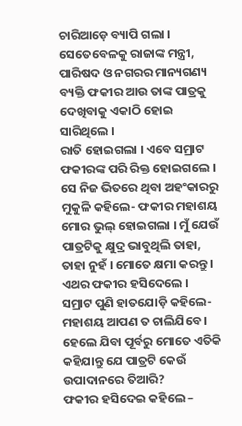ଚାରିଆଡ଼େ ବ୍ୟାପି ଗଲା । ସେତେବେଳକୁ ରାଜାଙ୍କ ମନ୍ତ୍ରୀ, ପାରିଷଦ ଓ ନଗରର ମାନ୍ୟଗଣ୍ୟ ବ୍ୟକ୍ତି ଫକୀର ଆଉ ତାଙ୍କ ପାତ୍ରକୁ ଦେଖିବାକୁ ଏକାଠି ହୋଇ ସାରିଥିଲେ ।
ରାତି ହୋଇଗଲା । ଏବେ ସମ୍ରାଟ ଫକୀରଙ୍କ ପରି ରିକ୍ତ ହୋଇଗଲେ । ସେ ନିଜ ଭିତରେ ଥିବା ଅହଂକାରରୁ ମୁକୁଳି କହିଲେ- ଫକୀର ମହାଶୟ ମୋର ଭୁଲ୍ ହୋଇଗଲା । ମୁଁ ଯେଉଁ ପାତ୍ରଟିକୁ କ୍ଷୁଦ୍ର ଭାବୁଥିଲି ତାହା, ତାହା ନୁହଁ । ମୋତେ କ୍ଷମା କରନ୍ତୁ ।
ଏଥର ଫକୀର ହସିଦେଲେ ।
ସମ୍ରାଟ ପୁଣି ହାତଯୋଡ଼ି କହିଲେ- ମହାଶୟ ଆପଣ ତ ଚାଲିଯିବେ । ହେଲେ ଯିବା ପୂର୍ବରୁ ମୋତେ ଏତିକି କହିଯାନ୍ତୁ ଯେ ପାତ୍ରଟି କେଉଁ ଉପାଦାନରେ ତିଆରି?
ଫକୀର ହସିଦେଇ କହିଲେ –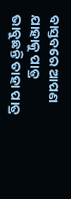ବାସ୍ତବରେ ଆପଣ ଯାହାକୁ ପାତ୍ର ଭାବୁଛନ୍ତି ତାହା ପାତ୍ର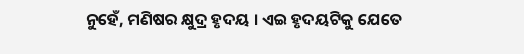ନୁହେଁ, ମଣିଷର କ୍ଷୁଦ୍ର ହୃଦୟ । ଏଇ ହୃଦୟଟିକୁ ଯେତେ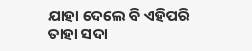ଯାହା ଦେଲେ ବି ଏହିପରି ତାହା ସଦା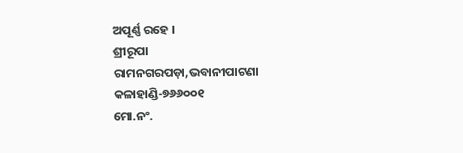ଅପୂର୍ଣ୍ଣ ରହେ ।
ଶ୍ରୀରୂପା
ରାମନଗରପଡ଼ା,ଭବାନୀପାଟଣା
କଳାହାଣ୍ଡି-୭୬୬୦୦୧
ମୋ.ନଂ.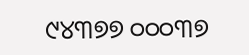୯୪୩୭୭ ୦୦୦୩୭